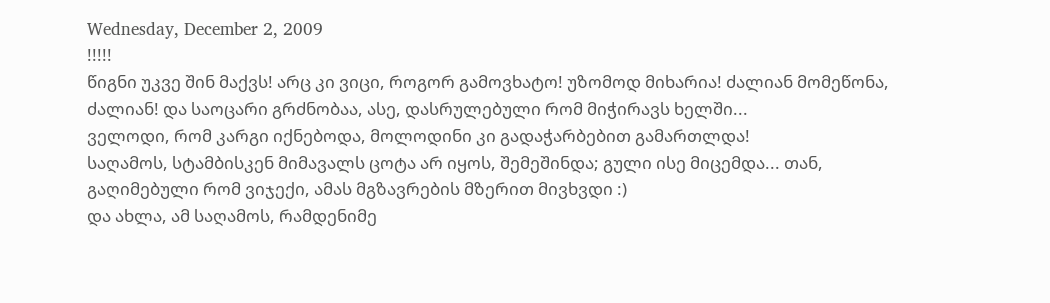Wednesday, December 2, 2009
!!!!!
წიგნი უკვე შინ მაქვს! არც კი ვიცი, როგორ გამოვხატო! უზომოდ მიხარია! ძალიან მომეწონა, ძალიან! და საოცარი გრძნობაა, ასე, დასრულებული რომ მიჭირავს ხელში...
ველოდი, რომ კარგი იქნებოდა, მოლოდინი კი გადაჭარბებით გამართლდა!
საღამოს, სტამბისკენ მიმავალს ცოტა არ იყოს, შემეშინდა; გული ისე მიცემდა... თან, გაღიმებული რომ ვიჯექი, ამას მგზავრების მზერით მივხვდი :)
და ახლა, ამ საღამოს, რამდენიმე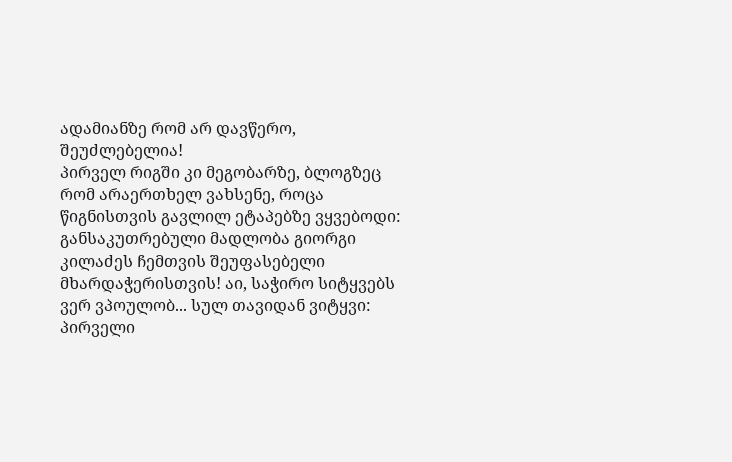ადამიანზე რომ არ დავწერო, შეუძლებელია!
პირველ რიგში კი მეგობარზე, ბლოგზეც რომ არაერთხელ ვახსენე, როცა წიგნისთვის გავლილ ეტაპებზე ვყვებოდი:
განსაკუთრებული მადლობა გიორგი კილაძეს ჩემთვის შეუფასებელი მხარდაჭერისთვის! აი, საჭირო სიტყვებს ვერ ვპოულობ... სულ თავიდან ვიტყვი: პირველი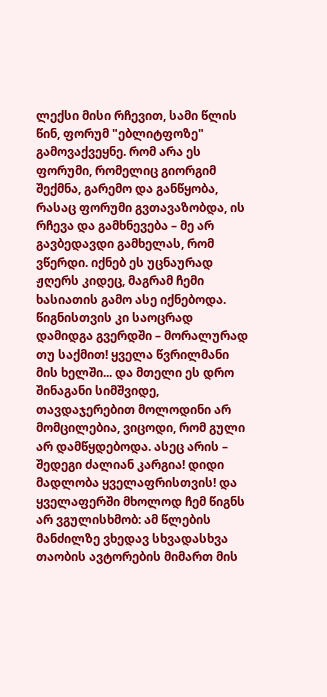ლექსი მისი რჩევით, სამი წლის წინ, ფორუმ "ებლიტფოზე" გამოვაქვეყნე. რომ არა ეს ფორუმი, რომელიც გიორგიმ შექმნა, გარემო და განწყობა, რასაც ფორუმი გვთავაზობდა, ის რჩევა და გამხნევება – მე არ გავბედავდი გამხელას, რომ ვწერდი. იქნებ ეს უცნაურად ჟღერს კიდეც, მაგრამ ჩემი ხასიათის გამო ასე იქნებოდა. წიგნისთვის კი საოცრად დამიდგა გვერდში – მორალურად თუ საქმით! ყველა წვრილმანი მის ხელში... და მთელი ეს დრო შინაგანი სიმშვიდე, თავდაჯერებით მოლოდინი არ მომცილებია, ვიცოდი, რომ გული არ დამწყდებოდა. ასეც არის – შედეგი ძალიან კარგია! დიდი მადლობა ყველაფრისთვის! და ყველაფერში მხოლოდ ჩემ წიგნს არ ვგულისხმობ: ამ წლების მანძილზე ვხედავ სხვადასხვა თაობის ავტორების მიმართ მის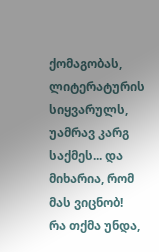ქომაგობას, ლიტერატურის სიყვარულს, უამრავ კარგ საქმეს... და მიხარია, რომ მას ვიცნობ!
რა თქმა უნდა,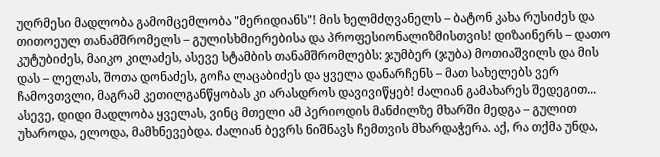უღრმესი მადლობა გამომცემლობა "მერიდიანს"! მის ხელმძღვანელს – ბატონ კახა რუსიძეს და თითოეულ თანამშრომელს – გულისხმიერებისა და პროფესიონალიზმისთვის! დიზაინერს – დათო კუტუბიძეს, მაიკო კილაძეს, ასევე სტამბის თანამშრომლებს: ჯუმბერ (ჯუბა) მოთიაშვილს და მის დას – ლელას, შოთა დონაძეს, გოჩა ლაცაბიძეს და ყველა დანარჩენს – მათ სახელებს ვერ ჩამოვთვლი, მაგრამ კეთილგანწყობას კი არასდროს დავივიწყებ! ძალიან გამახარეს შედეგით...
ასევე, დიდი მადლობა ყველას, ვინც მთელი ამ პერიოდის მანძილზე მხარში მედგა – გულით უხაროდა, ელოდა, მამხნევებდა. ძალიან ბევრს ნიშნავს ჩემთვის მხარდაჭერა. აქ, რა თქმა უნდა,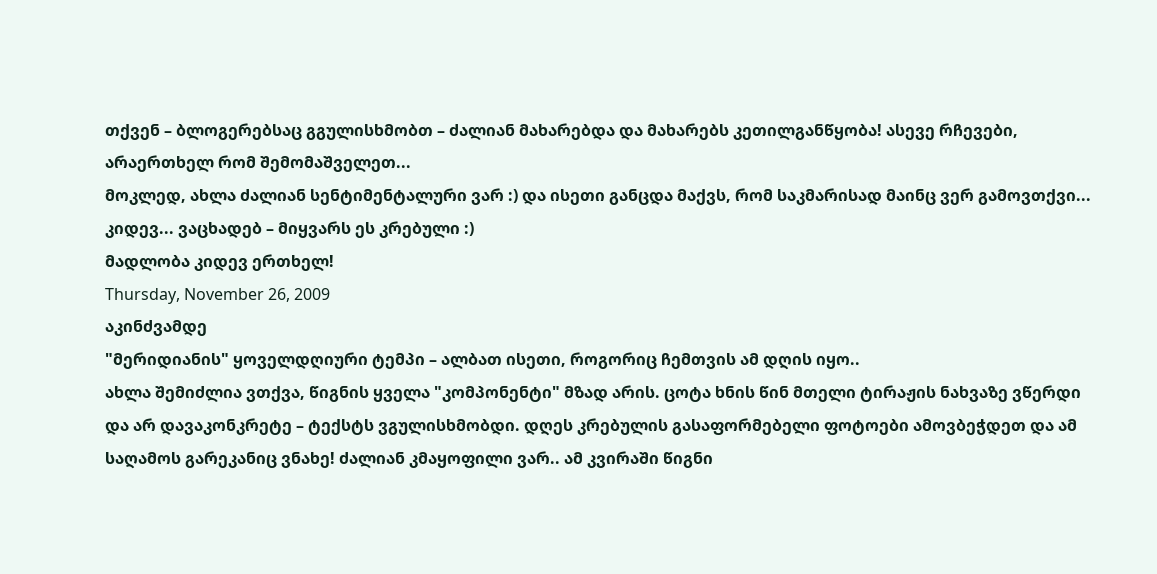თქვენ – ბლოგერებსაც გგულისხმობთ – ძალიან მახარებდა და მახარებს კეთილგანწყობა! ასევე რჩევები, არაერთხელ რომ შემომაშველეთ...
მოკლედ, ახლა ძალიან სენტიმენტალური ვარ :) და ისეთი განცდა მაქვს, რომ საკმარისად მაინც ვერ გამოვთქვი...
კიდევ... ვაცხადებ – მიყვარს ეს კრებული :)
მადლობა კიდევ ერთხელ!
Thursday, November 26, 2009
აკინძვამდე
"მერიდიანის" ყოველდღიური ტემპი – ალბათ ისეთი, როგორიც ჩემთვის ამ დღის იყო..
ახლა შემიძლია ვთქვა, წიგნის ყველა "კომპონენტი" მზად არის. ცოტა ხნის წინ მთელი ტირაჟის ნახვაზე ვწერდი და არ დავაკონკრეტე – ტექსტს ვგულისხმობდი. დღეს კრებულის გასაფორმებელი ფოტოები ამოვბეჭდეთ და ამ საღამოს გარეკანიც ვნახე! ძალიან კმაყოფილი ვარ.. ამ კვირაში წიგნი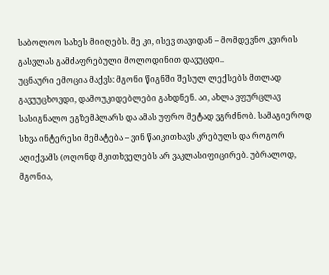საბოლოო სახეს მიიღებს. მე კი, ისევ თავიდან – მომდევნო კვირის გასვლას გამძაფრებული მოლოდინით დავუცდი..
უცნაური ემოცია მაქვს: მგონი წიგნში შესულ ლექსებს მთლად გავუუცხოვდი, დამოუკიდებლები გახდნენ. აი, ახლა ვფურცლავ სასიგნალო ეგზემპლარს და ამას უფრო მეტად ვგრძნობ. სამაგიეროდ სხვა ინტერესი მემატება – ვინ წაიკითხავს კრებულს და როგორ აღიქვამს (ოღონდ მკითხველებს არ ვაკლასიფიცირებ. უბრალოდ, მგონია,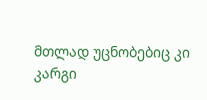მთლად უცნობებიც კი კარგი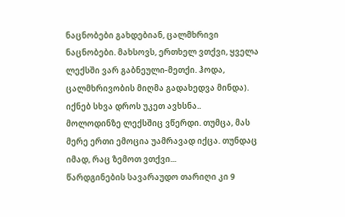ნაცნობები გახდებიან, ცალმხრივი ნაცნობები. მახსოვს, ერთხელ ვთქვი, ყველა ლექსში ვარ გაბნეული-მეთქი. ჰოდა, ცალმხრივობის მიღმა გადახედვა მინდა). იქნებ სხვა დროს უკეთ ავხსნა..
მოლოდინზე ლექსშიც ვწერდი. თუმცა, მას მერე ერთი ემოცია უამრავად იქცა. თუნდაც იმად, რაც ზემოთ ვთქვი...
წარდგინების სავარაუდო თარიღი კი 9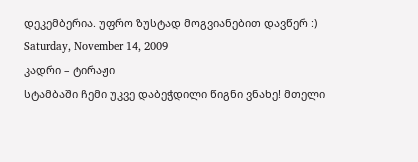დეკემბერია. უფრო ზუსტად მოგვიანებით დავწერ :)
Saturday, November 14, 2009
კადრი – ტირაჟი
სტამბაში ჩემი უკვე დაბეჭდილი წიგნი ვნახე! მთელი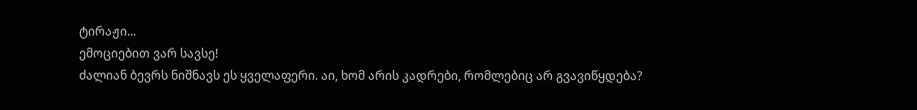ტირაჟი...
ემოციებით ვარ სავსე!
ძალიან ბევრს ნიშნავს ეს ყველაფერი. აი, ხომ არის კადრები, რომლებიც არ გვავიწყდება?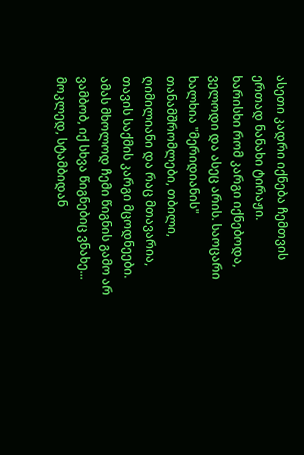ასეთი კადრი იქნება ჩემთვის ერთად ნანახი ტირაჟი.
ხარისხი რომ კარგი იქნებოდა, ველოდი და ასეც არის. საოცარი ხალხია "მერიდიანის" თანამშრომლები, თბილი, ღიმილიანი და რაც მთავარია, თავის საქმის კარგი მცოდნეები. ამას მხოლოდ ჩემი წიგნის გამო არ ვამბობ, იქ სხვა წიგნებიც ვნახე...
მოკლედ, სტამბიდან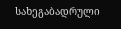სახეგაბადრული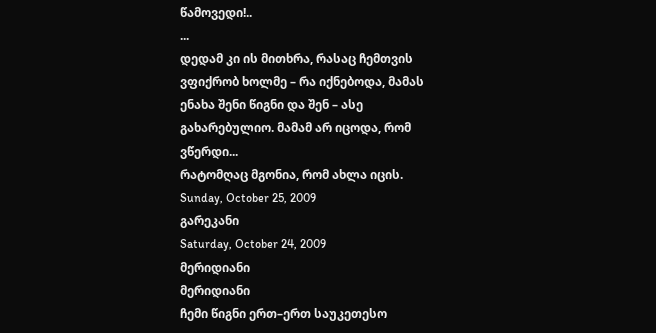წამოვედი!..
...
დედამ კი ის მითხრა, რასაც ჩემთვის ვფიქრობ ხოლმე – რა იქნებოდა, მამას ენახა შენი წიგნი და შენ – ასე გახარებულიო. მამამ არ იცოდა, რომ ვწერდი...
რატომღაც მგონია, რომ ახლა იცის.
Sunday, October 25, 2009
გარეკანი
Saturday, October 24, 2009
მერიდიანი
მერიდიანი
ჩემი წიგნი ერთ–ერთ საუკეთესო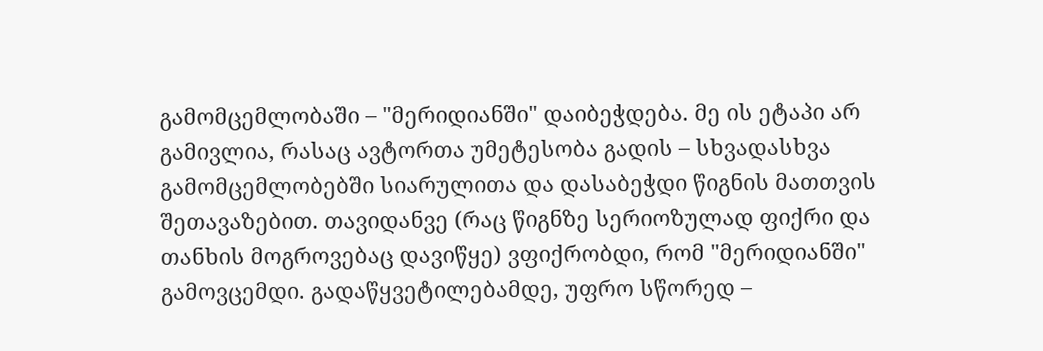გამომცემლობაში – "მერიდიანში" დაიბეჭდება. მე ის ეტაპი არ გამივლია, რასაც ავტორთა უმეტესობა გადის – სხვადასხვა გამომცემლობებში სიარულითა და დასაბეჭდი წიგნის მათთვის შეთავაზებით. თავიდანვე (რაც წიგნზე სერიოზულად ფიქრი და თანხის მოგროვებაც დავიწყე) ვფიქრობდი, რომ "მერიდიანში" გამოვცემდი. გადაწყვეტილებამდე, უფრო სწორედ –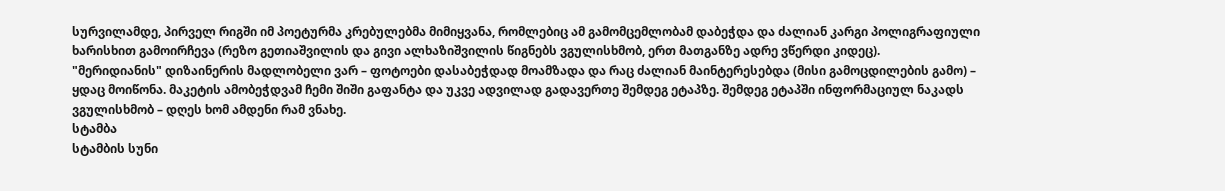სურვილამდე, პირველ რიგში იმ პოეტურმა კრებულებმა მიმიყვანა, რომლებიც ამ გამომცემლობამ დაბეჭდა და ძალიან კარგი პოლიგრაფიული ხარისხით გამოირჩევა (რეზო გეთიაშვილის და გივი ალხაზიშვილის წიგნებს ვგულისხმობ, ერთ მათგანზე ადრე ვწერდი კიდეც).
"მერიდიანის" დიზაინერის მადლობელი ვარ – ფოტოები დასაბეჭდად მოამზადა და რაც ძალიან მაინტერესებდა (მისი გამოცდილების გამო) – ყდაც მოიწონა. მაკეტის ამობეჭდვამ ჩემი შიში გაფანტა და უკვე ადვილად გადავერთე შემდეგ ეტაპზე. შემდეგ ეტაპში ინფორმაციულ ნაკადს ვგულისხმობ – დღეს ხომ ამდენი რამ ვნახე.
სტამბა
სტამბის სუნი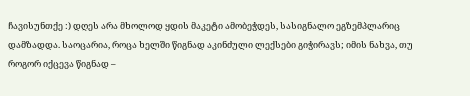ჩავისუნთქე :) დღეს არა მხოლოდ ყდის მაკეტი ამობეჭდეს, სასიგნალო ეგზემპლარიც დამზადდა. საოცარია, როცა ხელში წიგნად აკინძული ლექსები გიჭირავს; იმის ნახვა, თუ როგორ იქცევა წიგნად –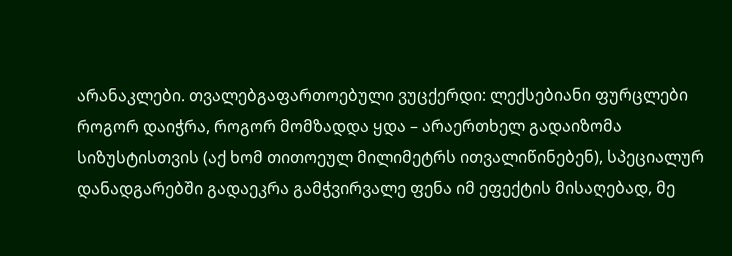არანაკლები. თვალებგაფართოებული ვუცქერდი: ლექსებიანი ფურცლები როგორ დაიჭრა, როგორ მომზადდა ყდა – არაერთხელ გადაიზომა სიზუსტისთვის (აქ ხომ თითოეულ მილიმეტრს ითვალიწინებენ), სპეციალურ დანადგარებში გადაეკრა გამჭვირვალე ფენა იმ ეფექტის მისაღებად, მე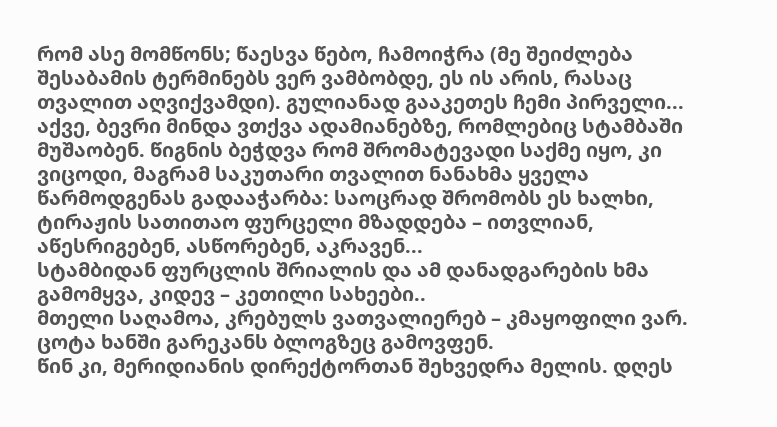რომ ასე მომწონს; წაესვა წებო, ჩამოიჭრა (მე შეიძლება შესაბამის ტერმინებს ვერ ვამბობდე, ეს ის არის, რასაც თვალით აღვიქვამდი). გულიანად გააკეთეს ჩემი პირველი...
აქვე, ბევრი მინდა ვთქვა ადამიანებზე, რომლებიც სტამბაში მუშაობენ. წიგნის ბეჭდვა რომ შრომატევადი საქმე იყო, კი ვიცოდი, მაგრამ საკუთარი თვალით ნანახმა ყველა წარმოდგენას გადააჭარბა: საოცრად შრომობს ეს ხალხი, ტირაჟის სათითაო ფურცელი მზადდება – ითვლიან, აწესრიგებენ, ასწორებენ, აკრავენ...
სტამბიდან ფურცლის შრიალის და ამ დანადგარების ხმა გამომყვა, კიდევ – კეთილი სახეები..
მთელი საღამოა, კრებულს ვათვალიერებ – კმაყოფილი ვარ.
ცოტა ხანში გარეკანს ბლოგზეც გამოვფენ.
წინ კი, მერიდიანის დირექტორთან შეხვედრა მელის. დღეს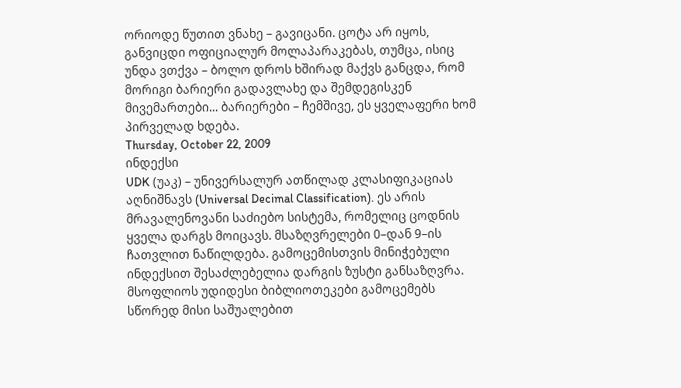ორიოდე წუთით ვნახე – გავიცანი. ცოტა არ იყოს, განვიცდი ოფიციალურ მოლაპარაკებას, თუმცა, ისიც უნდა ვთქვა – ბოლო დროს ხშირად მაქვს განცდა, რომ მორიგი ბარიერი გადავლახე და შემდეგისკენ მივემართები... ბარიერები – ჩემშივე, ეს ყველაფერი ხომ პირველად ხდება.
Thursday, October 22, 2009
ინდექსი
UDK (უაკ) – უნივერსალურ ათწილად კლასიფიკაციას აღნიშნავს (Universal Decimal Classification). ეს არის მრავალენოვანი საძიებო სისტემა, რომელიც ცოდნის ყველა დარგს მოიცავს. მსაზღვრელები 0–დან 9–ის ჩათვლით ნაწილდება. გამოცემისთვის მინიჭებული ინდექსით შესაძლებელია დარგის ზუსტი განსაზღვრა. მსოფლიოს უდიდესი ბიბლიოთეკები გამოცემებს სწორედ მისი საშუალებით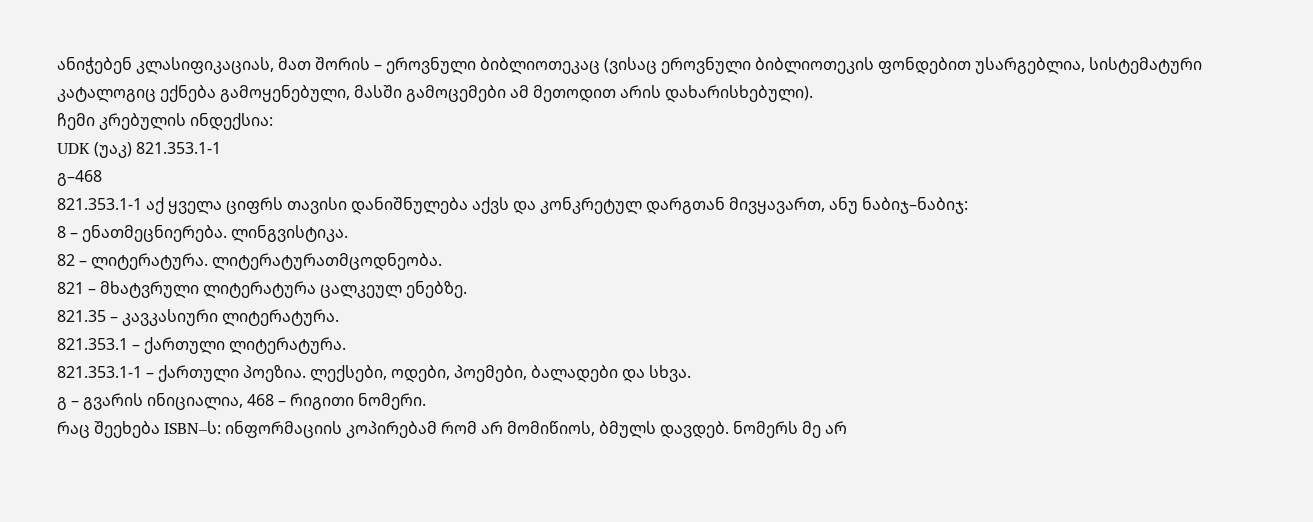ანიჭებენ კლასიფიკაციას, მათ შორის – ეროვნული ბიბლიოთეკაც (ვისაც ეროვნული ბიბლიოთეკის ფონდებით უსარგებლია, სისტემატური კატალოგიც ექნება გამოყენებული, მასში გამოცემები ამ მეთოდით არის დახარისხებული).
ჩემი კრებულის ინდექსია:
UDK (უაკ) 821.353.1-1
გ–468
821.353.1-1 აქ ყველა ციფრს თავისი დანიშნულება აქვს და კონკრეტულ დარგთან მივყავართ, ანუ ნაბიჯ–ნაბიჯ:
8 – ენათმეცნიერება. ლინგვისტიკა.
82 – ლიტერატურა. ლიტერატურათმცოდნეობა.
821 – მხატვრული ლიტერატურა ცალკეულ ენებზე.
821.35 – კავკასიური ლიტერატურა.
821.353.1 – ქართული ლიტერატურა.
821.353.1-1 – ქართული პოეზია. ლექსები, ოდები, პოემები, ბალადები და სხვა.
გ – გვარის ინიციალია, 468 – რიგითი ნომერი.
რაც შეეხება ISBN–ს: ინფორმაციის კოპირებამ რომ არ მომიწიოს, ბმულს დავდებ. ნომერს მე არ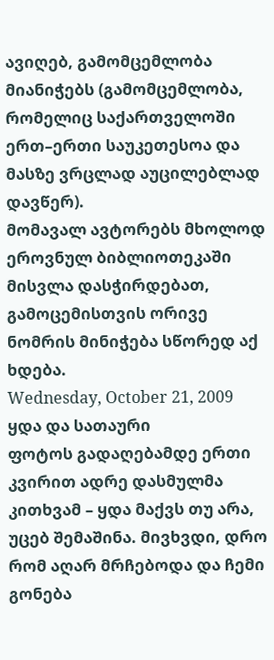ავიღებ, გამომცემლობა მიანიჭებს (გამომცემლობა, რომელიც საქართველოში ერთ–ერთი საუკეთესოა და მასზე ვრცლად აუცილებლად დავწერ).
მომავალ ავტორებს მხოლოდ ეროვნულ ბიბლიოთეკაში მისვლა დასჭირდებათ, გამოცემისთვის ორივე ნომრის მინიჭება სწორედ აქ ხდება.
Wednesday, October 21, 2009
ყდა და სათაური
ფოტოს გადაღებამდე ერთი კვირით ადრე დასმულმა კითხვამ – ყდა მაქვს თუ არა, უცებ შემაშინა. მივხვდი, დრო რომ აღარ მრჩებოდა და ჩემი გონება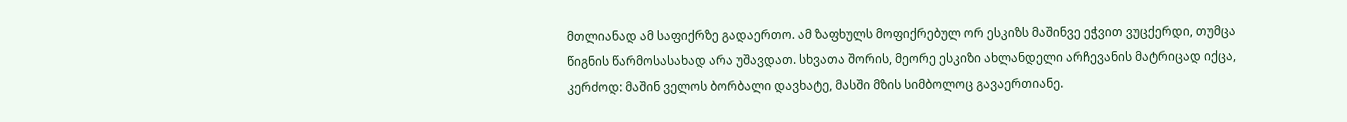მთლიანად ამ საფიქრზე გადაერთო. ამ ზაფხულს მოფიქრებულ ორ ესკიზს მაშინვე ეჭვით ვუცქერდი, თუმცა წიგნის წარმოსასახად არა უშავდათ. სხვათა შორის, მეორე ესკიზი ახლანდელი არჩევანის მატრიცად იქცა, კერძოდ: მაშინ ველოს ბორბალი დავხატე, მასში მზის სიმბოლოც გავაერთიანე.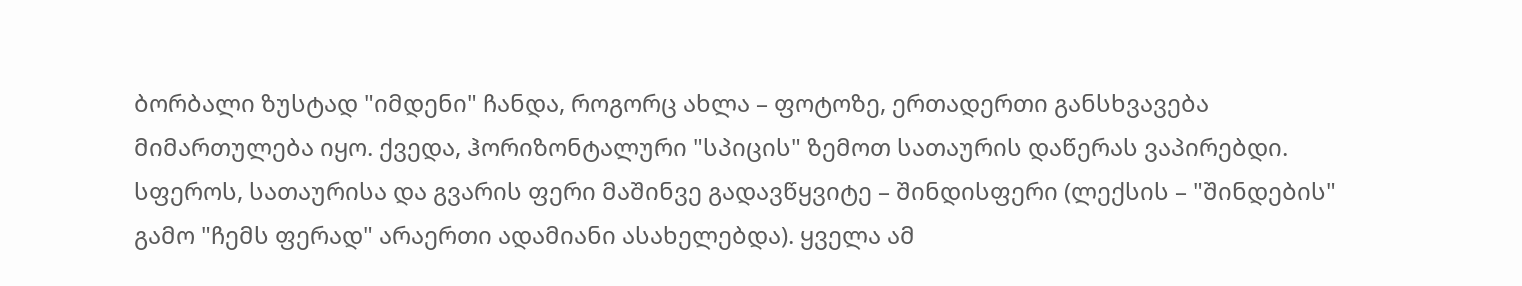ბორბალი ზუსტად "იმდენი" ჩანდა, როგორც ახლა – ფოტოზე, ერთადერთი განსხვავება მიმართულება იყო. ქვედა, ჰორიზონტალური "სპიცის" ზემოთ სათაურის დაწერას ვაპირებდი. სფეროს, სათაურისა და გვარის ფერი მაშინვე გადავწყვიტე – შინდისფერი (ლექსის – "შინდების" გამო "ჩემს ფერად" არაერთი ადამიანი ასახელებდა). ყველა ამ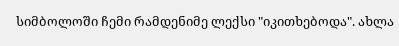სიმბოლოში ჩემი რამდენიმე ლექსი "იკითხებოდა". ახლა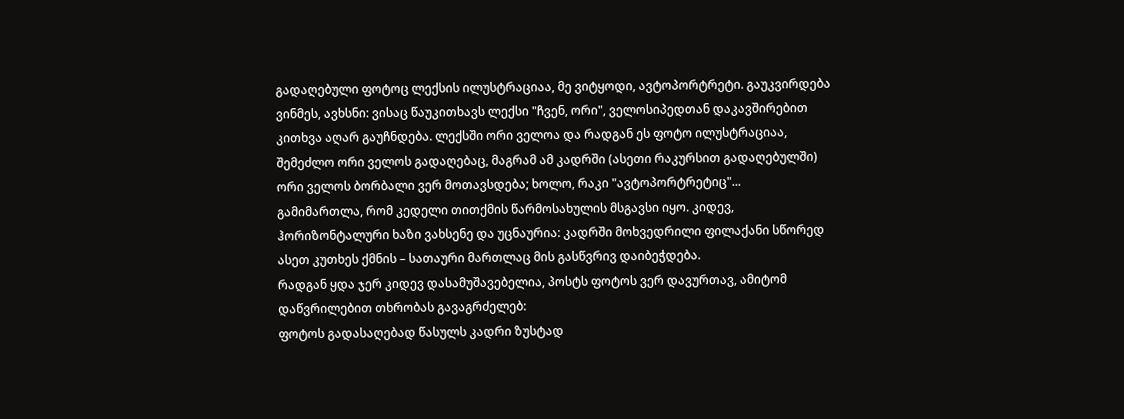გადაღებული ფოტოც ლექსის ილუსტრაციაა, მე ვიტყოდი, ავტოპორტრეტი. გაუკვირდება ვინმეს, ავხსნი: ვისაც წაუკითხავს ლექსი "ჩვენ, ორი", ველოსიპედთან დაკავშირებით კითხვა აღარ გაუჩნდება. ლექსში ორი ველოა და რადგან ეს ფოტო ილუსტრაციაა, შემეძლო ორი ველოს გადაღებაც, მაგრამ ამ კადრში (ასეთი რაკურსით გადაღებულში) ორი ველოს ბორბალი ვერ მოთავსდება; ხოლო, რაკი "ავტოპორტრეტიც"...
გამიმართლა, რომ კედელი თითქმის წარმოსახულის მსგავსი იყო. კიდევ, ჰორიზონტალური ხაზი ვახსენე და უცნაურია: კადრში მოხვედრილი ფილაქანი სწორედ ასეთ კუთხეს ქმნის – სათაური მართლაც მის გასწვრივ დაიბეჭდება.
რადგან ყდა ჯერ კიდევ დასამუშავებელია, პოსტს ფოტოს ვერ დავურთავ, ამიტომ დაწვრილებით თხრობას გავაგრძელებ:
ფოტოს გადასაღებად წასულს კადრი ზუსტად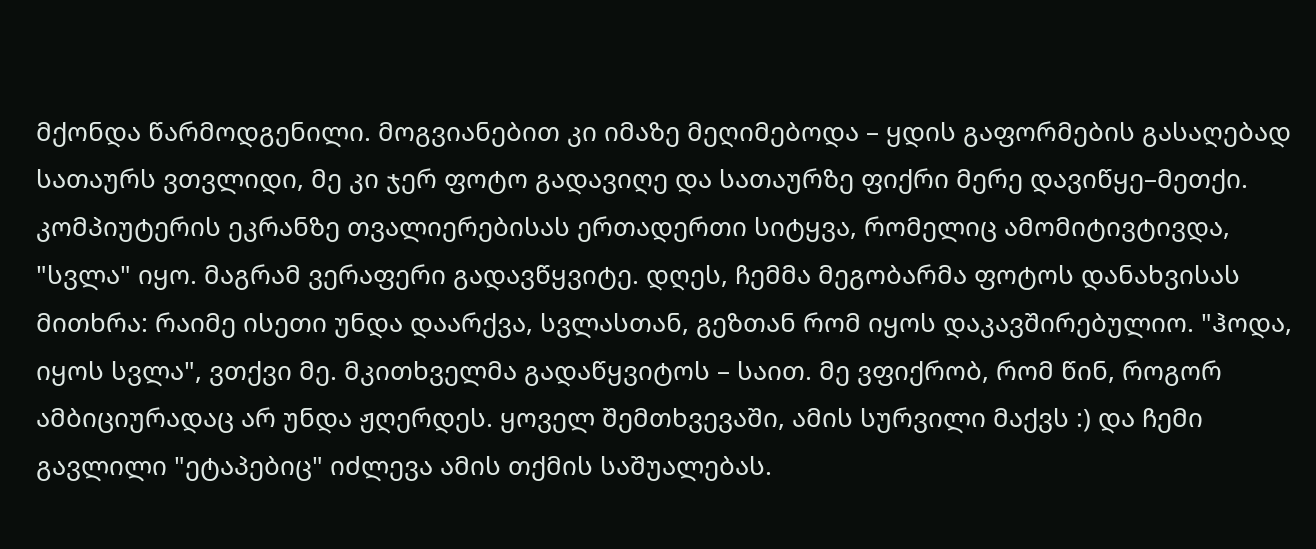მქონდა წარმოდგენილი. მოგვიანებით კი იმაზე მეღიმებოდა – ყდის გაფორმების გასაღებად სათაურს ვთვლიდი, მე კი ჯერ ფოტო გადავიღე და სათაურზე ფიქრი მერე დავიწყე–მეთქი. კომპიუტერის ეკრანზე თვალიერებისას ერთადერთი სიტყვა, რომელიც ამომიტივტივდა, "სვლა" იყო. მაგრამ ვერაფერი გადავწყვიტე. დღეს, ჩემმა მეგობარმა ფოტოს დანახვისას მითხრა: რაიმე ისეთი უნდა დაარქვა, სვლასთან, გეზთან რომ იყოს დაკავშირებულიო. "ჰოდა, იყოს სვლა", ვთქვი მე. მკითხველმა გადაწყვიტოს – საით. მე ვფიქრობ, რომ წინ, როგორ ამბიციურადაც არ უნდა ჟღერდეს. ყოველ შემთხვევაში, ამის სურვილი მაქვს :) და ჩემი გავლილი "ეტაპებიც" იძლევა ამის თქმის საშუალებას.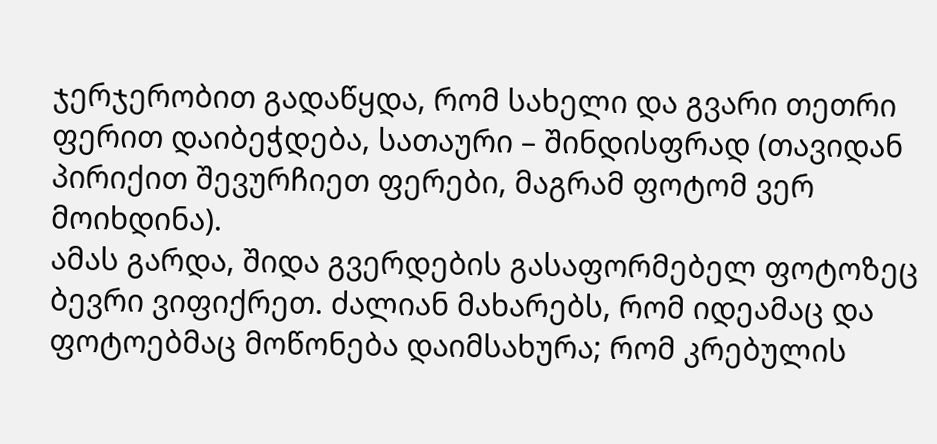ჯერჯერობით გადაწყდა, რომ სახელი და გვარი თეთრი ფერით დაიბეჭდება, სათაური – შინდისფრად (თავიდან პირიქით შევურჩიეთ ფერები, მაგრამ ფოტომ ვერ მოიხდინა).
ამას გარდა, შიდა გვერდების გასაფორმებელ ფოტოზეც ბევრი ვიფიქრეთ. ძალიან მახარებს, რომ იდეამაც და ფოტოებმაც მოწონება დაიმსახურა; რომ კრებულის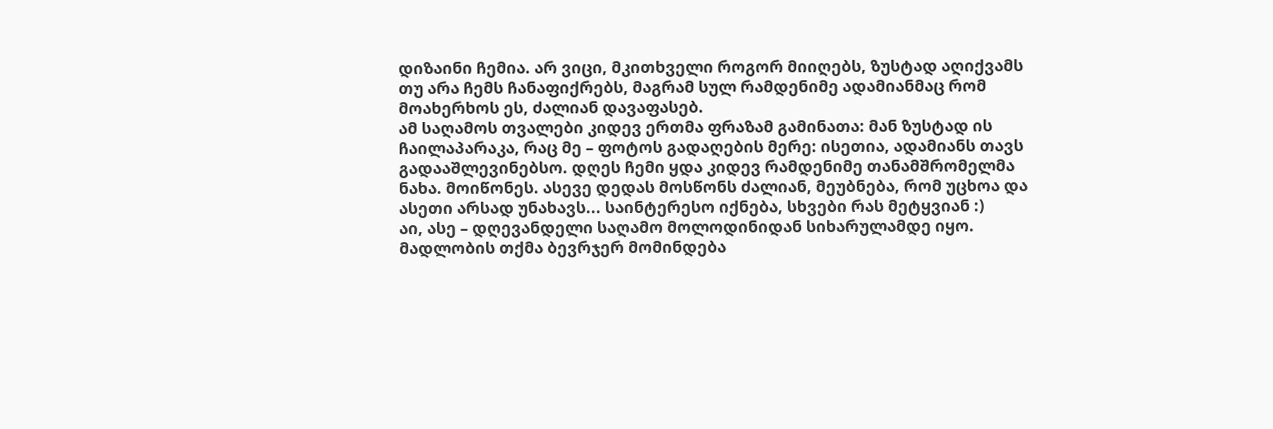დიზაინი ჩემია. არ ვიცი, მკითხველი როგორ მიიღებს, ზუსტად აღიქვამს თუ არა ჩემს ჩანაფიქრებს, მაგრამ სულ რამდენიმე ადამიანმაც რომ მოახერხოს ეს, ძალიან დავაფასებ.
ამ საღამოს თვალები კიდევ ერთმა ფრაზამ გამინათა: მან ზუსტად ის ჩაილაპარაკა, რაც მე – ფოტოს გადაღების მერე: ისეთია, ადამიანს თავს გადააშლევინებსო. დღეს ჩემი ყდა კიდევ რამდენიმე თანამშრომელმა ნახა. მოიწონეს. ასევე დედას მოსწონს ძალიან, მეუბნება, რომ უცხოა და ასეთი არსად უნახავს... საინტერესო იქნება, სხვები რას მეტყვიან :)
აი, ასე – დღევანდელი საღამო მოლოდინიდან სიხარულამდე იყო.
მადლობის თქმა ბევრჯერ მომინდება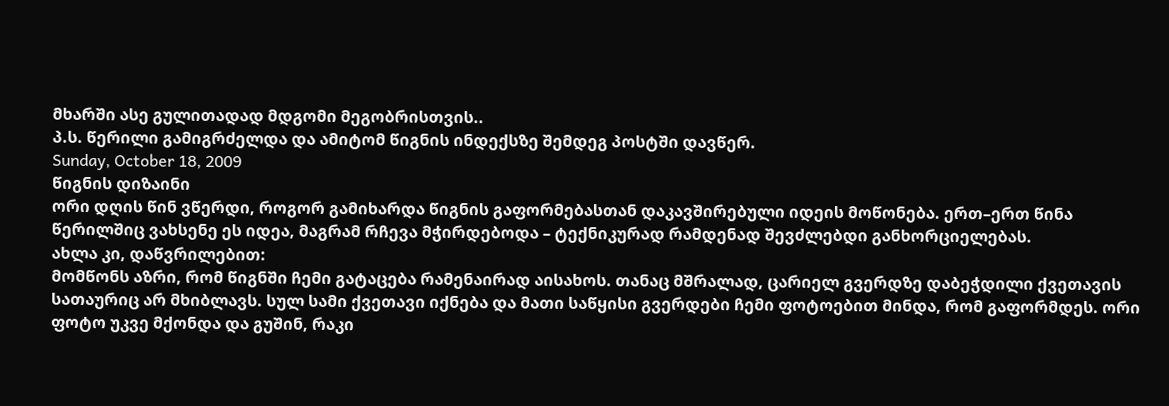მხარში ასე გულითადად მდგომი მეგობრისთვის..
პ.ს. წერილი გამიგრძელდა და ამიტომ წიგნის ინდექსზე შემდეგ პოსტში დავწერ.
Sunday, October 18, 2009
წიგნის დიზაინი
ორი დღის წინ ვწერდი, როგორ გამიხარდა წიგნის გაფორმებასთან დაკავშირებული იდეის მოწონება. ერთ–ერთ წინა წერილშიც ვახსენე ეს იდეა, მაგრამ რჩევა მჭირდებოდა – ტექნიკურად რამდენად შევძლებდი განხორციელებას.
ახლა კი, დაწვრილებით:
მომწონს აზრი, რომ წიგნში ჩემი გატაცება რამენაირად აისახოს. თანაც მშრალად, ცარიელ გვერდზე დაბეჭდილი ქვეთავის სათაურიც არ მხიბლავს. სულ სამი ქვეთავი იქნება და მათი საწყისი გვერდები ჩემი ფოტოებით მინდა, რომ გაფორმდეს. ორი ფოტო უკვე მქონდა და გუშინ, რაკი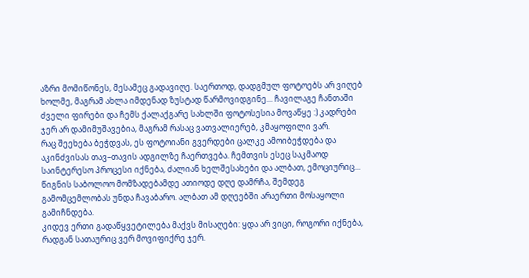აზრი მომიწონეს, მესამეც გადავიღე. საერთოდ, დადგმულ ფოტოებს არ ვიღებ ხოლმე, მაგრამ ახლა იმდენად ზუსტად წარმოვიდგინე... ჩავილაგე ჩანთაში ძველი ფირები და ჩემს ქალაქგარე სახლში ფოტოსესია მოვაწყე :) კადრები ჯერ არ დამიმუშავებია, მაგრამ რასაც ვათვალიერებ, კმაყოფილი ვარ.
რაც შეეხება ბეჭდვას, ეს ფოტოიანი გვერდები ცალკე ამოიბეჭდება და აკინძვისას თავ–თავის ადგილზე ჩაერთვება. ჩემთვის ესეც საკმაოდ საინტერესო პროცესი იქნება, ძალიან ხელშესახები და ალბათ, ემოციურიც...
წიგნის საბოლოო მომზადებამდე ათიოდე დღე დამრჩა, შემდეგ გამომცემლობას უნდა ჩავაბარო. ალბათ ამ დღეებში არაერთი მოსაყოლი გამიჩნდება.
კიდევ ერთი გადაწყვეტილება მაქვს მისაღები: ყდა არ ვიცი, როგორი იქნება, რადგან სათაურიც ვერ მოვიფიქრე ჯერ.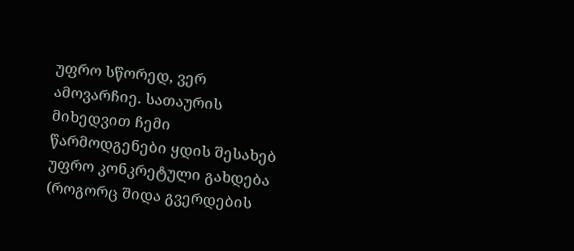უფრო სწორედ, ვერ ამოვარჩიე. სათაურის მიხედვით ჩემი წარმოდგენები ყდის შესახებ უფრო კონკრეტული გახდება (როგორც შიდა გვერდების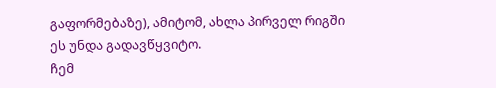გაფორმებაზე), ამიტომ, ახლა პირველ რიგში ეს უნდა გადავწყვიტო.
ჩემ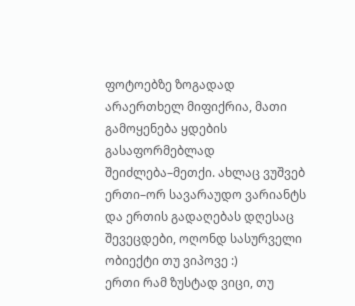ფოტოებზე ზოგადად არაერთხელ მიფიქრია, მათი გამოყენება ყდების გასაფორმებლად შეიძლება–მეთქი. ახლაც ვუშვებ ერთი–ორ სავარაუდო ვარიანტს და ერთის გადაღებას დღესაც შევეცდები, ოღონდ სასურველი ობიექტი თუ ვიპოვე :)
ერთი რამ ზუსტად ვიცი, თუ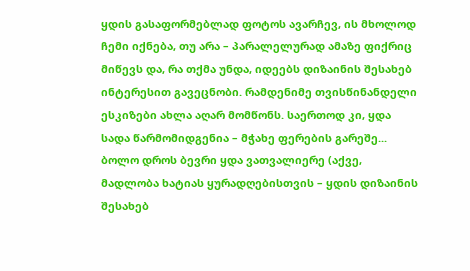ყდის გასაფორმებლად ფოტოს ავარჩევ, ის მხოლოდ ჩემი იქნება, თუ არა – პარალელურად ამაზე ფიქრიც მიწევს და, რა თქმა უნდა, იდეებს დიზაინის შესახებ ინტერესით გავეცნობი. რამდენიმე თვისწინანდელი ესკიზები ახლა აღარ მომწონს. საერთოდ კი, ყდა სადა წარმომიდგენია – მჭახე ფერების გარეშე...
ბოლო დროს ბევრი ყდა ვათვალიერე (აქვე, მადლობა ხატიას ყურადღებისთვის – ყდის დიზაინის შესახებ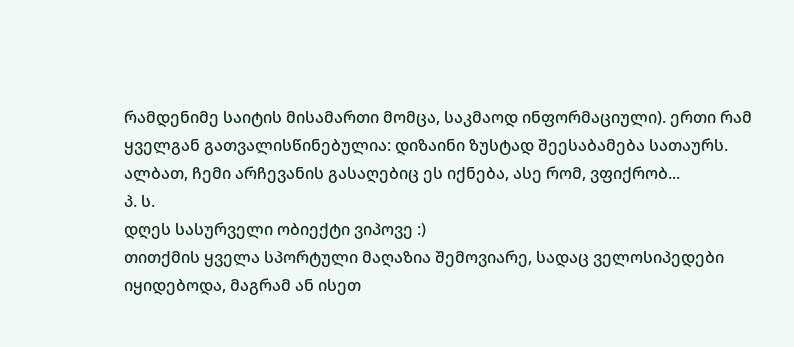რამდენიმე საიტის მისამართი მომცა, საკმაოდ ინფორმაციული). ერთი რამ ყველგან გათვალისწინებულია: დიზაინი ზუსტად შეესაბამება სათაურს. ალბათ, ჩემი არჩევანის გასაღებიც ეს იქნება, ასე რომ, ვფიქრობ...
პ. ს.
დღეს სასურველი ობიექტი ვიპოვე :)
თითქმის ყველა სპორტული მაღაზია შემოვიარე, სადაც ველოსიპედები იყიდებოდა, მაგრამ ან ისეთ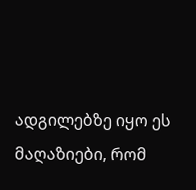ადგილებზე იყო ეს მაღაზიები, რომ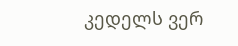კედელს ვერ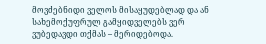მოვძებნიდი ველოს მისაყუდებლად და ან სახემოქუფრულ გამყიდველებს ვერ ვუბედავდი თქმას – მერიდებოდა.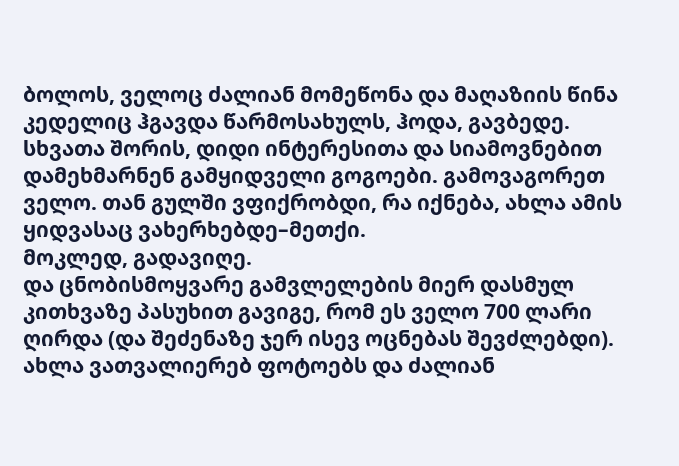ბოლოს, ველოც ძალიან მომეწონა და მაღაზიის წინა კედელიც ჰგავდა წარმოსახულს, ჰოდა, გავბედე. სხვათა შორის, დიდი ინტერესითა და სიამოვნებით დამეხმარნენ გამყიდველი გოგოები. გამოვაგორეთ ველო. თან გულში ვფიქრობდი, რა იქნება, ახლა ამის ყიდვასაც ვახერხებდე–მეთქი.
მოკლედ, გადავიღე.
და ცნობისმოყვარე გამვლელების მიერ დასმულ კითხვაზე პასუხით გავიგე, რომ ეს ველო 700 ლარი ღირდა (და შეძენაზე ჯერ ისევ ოცნებას შევძლებდი).
ახლა ვათვალიერებ ფოტოებს და ძალიან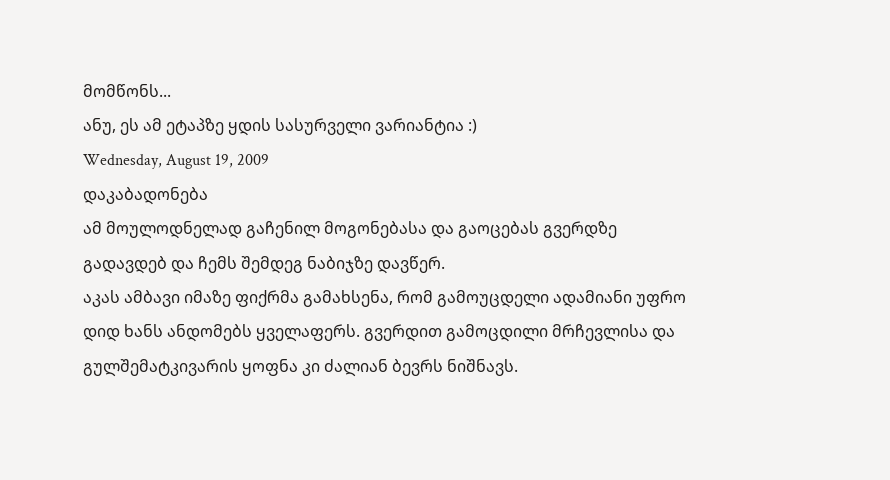მომწონს...
ანუ, ეს ამ ეტაპზე ყდის სასურველი ვარიანტია :)
Wednesday, August 19, 2009
დაკაბადონება
ამ მოულოდნელად გაჩენილ მოგონებასა და გაოცებას გვერდზე გადავდებ და ჩემს შემდეგ ნაბიჯზე დავწერ.
აკას ამბავი იმაზე ფიქრმა გამახსენა, რომ გამოუცდელი ადამიანი უფრო დიდ ხანს ანდომებს ყველაფერს. გვერდით გამოცდილი მრჩევლისა და გულშემატკივარის ყოფნა კი ძალიან ბევრს ნიშნავს.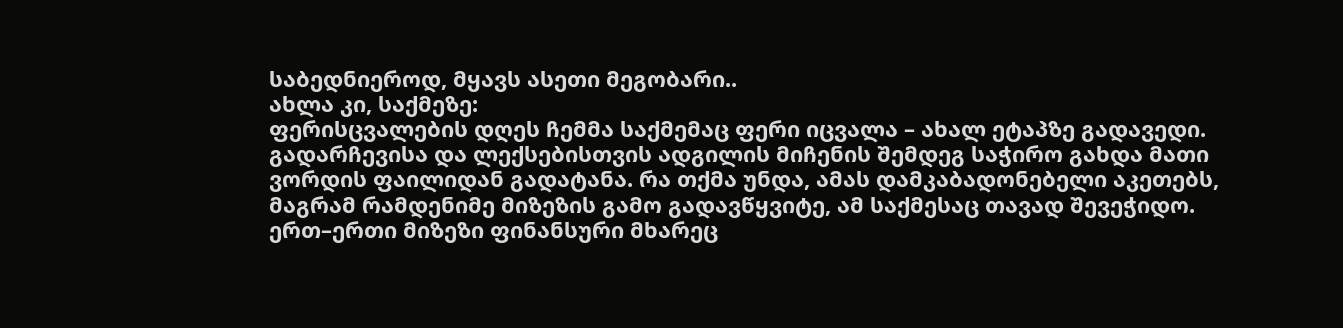საბედნიეროდ, მყავს ასეთი მეგობარი..
ახლა კი, საქმეზე:
ფერისცვალების დღეს ჩემმა საქმემაც ფერი იცვალა – ახალ ეტაპზე გადავედი.
გადარჩევისა და ლექსებისთვის ადგილის მიჩენის შემდეგ საჭირო გახდა მათი ვორდის ფაილიდან გადატანა. რა თქმა უნდა, ამას დამკაბადონებელი აკეთებს, მაგრამ რამდენიმე მიზეზის გამო გადავწყვიტე, ამ საქმესაც თავად შევეჭიდო. ერთ–ერთი მიზეზი ფინანსური მხარეც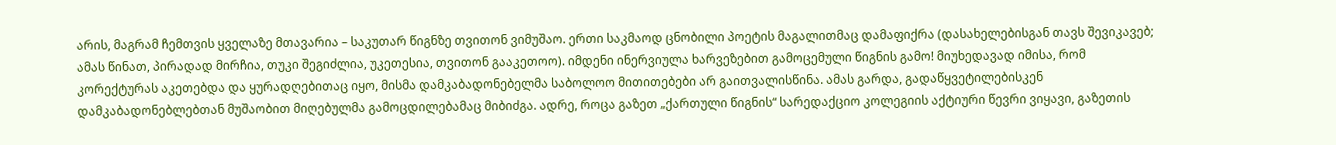არის, მაგრამ ჩემთვის ყველაზე მთავარია – საკუთარ წიგნზე თვითონ ვიმუშაო. ერთი საკმაოდ ცნობილი პოეტის მაგალითმაც დამაფიქრა (დასახელებისგან თავს შევიკავებ; ამას წინათ, პირადად მირჩია, თუკი შეგიძლია, უკეთესია, თვითონ გააკეთოო). იმდენი ინერვიულა ხარვეზებით გამოცემული წიგნის გამო! მიუხედავად იმისა, რომ კორექტურას აკეთებდა და ყურადღებითაც იყო, მისმა დამკაბადონებელმა საბოლოო მითითებები არ გაითვალისწინა. ამას გარდა, გადაწყვეტილებისკენ დამკაბადონებლებთან მუშაობით მიღებულმა გამოცდილებამაც მიბიძგა. ადრე, როცა გაზეთ „ქართული წიგნის“ სარედაქციო კოლეგიის აქტიური წევრი ვიყავი, გაზეთის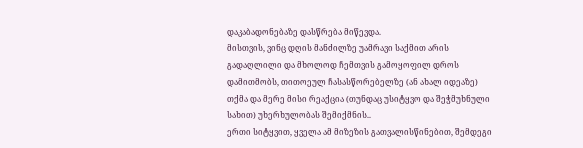დაკაბადონებაზე დასწრება მიწევდა.
მისთვის, ვინც დღის მანძილზე უამრავი საქმით არის გადაღლილი და მხოლოდ ჩემთვის გამოყოფილ დროს დამითმობს, თითოეულ ჩასასწორებელზე (ან ახალ იდეაზე) თქმა და მერე მისი რეაქცია (თუნდაც უსიტყვო და შეჭმუხნული სახით) უხერხულობას შემიქმნის..
ერთი სიტყვით, ყველა ამ მიზეზის გათვალისწინებით, შემდეგი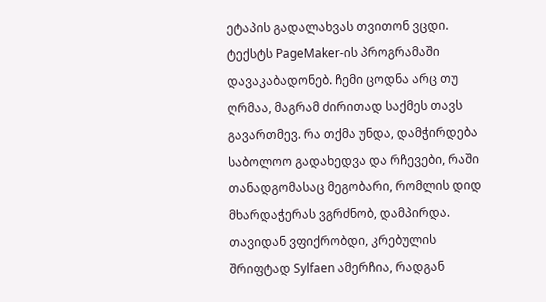ეტაპის გადალახვას თვითონ ვცდი.
ტექსტს PageMaker-ის პროგრამაში დავაკაბადონებ. ჩემი ცოდნა არც თუ ღრმაა, მაგრამ ძირითად საქმეს თავს გავართმევ. რა თქმა უნდა, დამჭირდება საბოლოო გადახედვა და რჩევები, რაში თანადგომასაც მეგობარი, რომლის დიდ მხარდაჭერას ვგრძნობ, დამპირდა. თავიდან ვფიქრობდი, კრებულის შრიფტად Sylfaen ამერჩია, რადგან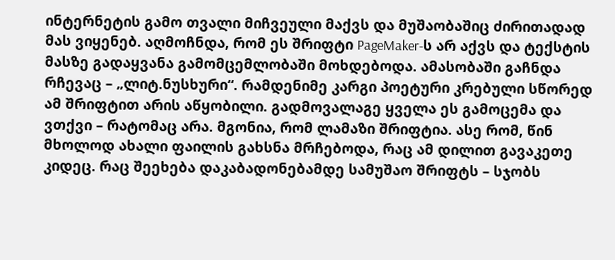ინტერნეტის გამო თვალი მიჩვეული მაქვს და მუშაობაშიც ძირითადად მას ვიყენებ. აღმოჩნდა, რომ ეს შრიფტი PageMaker-ს არ აქვს და ტექსტის მასზე გადაყვანა გამომცემლობაში მოხდებოდა. ამასობაში გაჩნდა რჩევაც – „ლიტ.ნუსხური“. რამდენიმე კარგი პოეტური კრებული სწორედ ამ შრიფტით არის აწყობილი. გადმოვალაგე ყველა ეს გამოცემა და ვთქვი – რატომაც არა. მგონია, რომ ლამაზი შრიფტია. ასე რომ, წინ მხოლოდ ახალი ფაილის გახსნა მრჩებოდა, რაც ამ დილით გავაკეთე კიდეც. რაც შეეხება დაკაბადონებამდე სამუშაო შრიფტს – სჯობს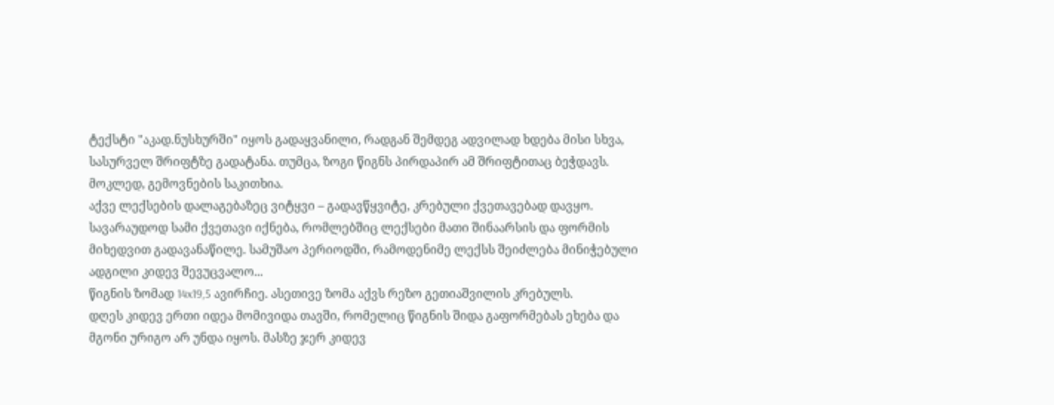ტექსტი "აკად.ნუსხურში" იყოს გადაყვანილი, რადგან შემდეგ ადვილად ხდება მისი სხვა, სასურველ შრიფტზე გადატანა. თუმცა, ზოგი წიგნს პირდაპირ ამ შრიფტითაც ბეჭდავს. მოკლედ, გემოვნების საკითხია.
აქვე ლექსების დალაგებაზეც ვიტყვი – გადავწყვიტე, კრებული ქვეთავებად დავყო. სავარაუდოდ სამი ქვეთავი იქნება, რომლებშიც ლექსები მათი შინაარსის და ფორმის მიხედვით გადავანაწილე. სამუშაო პერიოდში, რამოდენიმე ლექსს შეიძლება მინიჭებული ადგილი კიდევ შევუცვალო...
წიგნის ზომად 14x19,5 ავირჩიე. ასეთივე ზომა აქვს რეზო გეთიაშვილის კრებულს.
დღეს კიდევ ერთი იდეა მომივიდა თავში, რომელიც წიგნის შიდა გაფორმებას ეხება და მგონი ურიგო არ უნდა იყოს. მასზე ჯერ კიდევ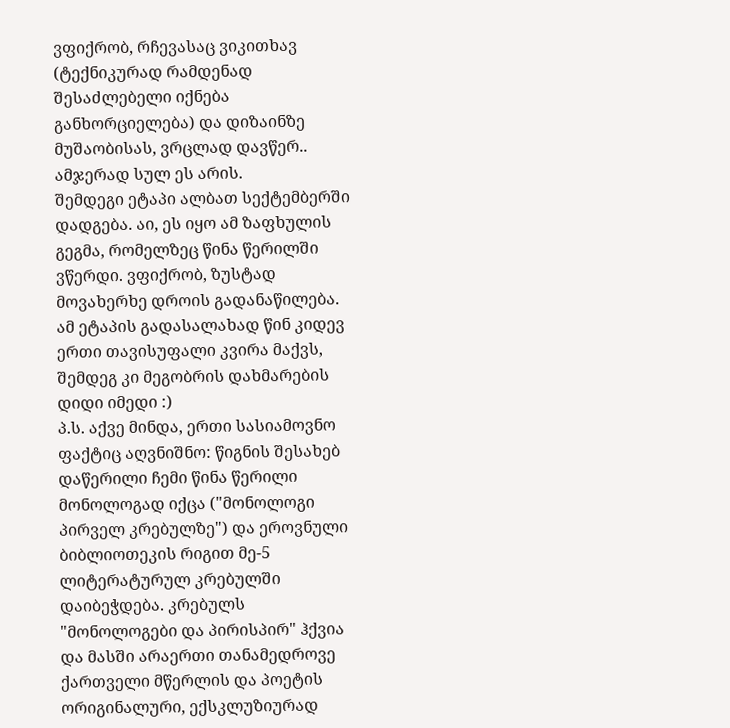ვფიქრობ, რჩევასაც ვიკითხავ (ტექნიკურად რამდენად შესაძლებელი იქნება განხორციელება) და დიზაინზე მუშაობისას, ვრცლად დავწერ..
ამჯერად სულ ეს არის.
შემდეგი ეტაპი ალბათ სექტემბერში დადგება. აი, ეს იყო ამ ზაფხულის გეგმა, რომელზეც წინა წერილში ვწერდი. ვფიქრობ, ზუსტად მოვახერხე დროის გადანაწილება. ამ ეტაპის გადასალახად წინ კიდევ ერთი თავისუფალი კვირა მაქვს, შემდეგ კი მეგობრის დახმარების დიდი იმედი :)
პ.ს. აქვე მინდა, ერთი სასიამოვნო ფაქტიც აღვნიშნო: წიგნის შესახებ დაწერილი ჩემი წინა წერილი მონოლოგად იქცა ("მონოლოგი პირველ კრებულზე") და ეროვნული ბიბლიოთეკის რიგით მე-5 ლიტერატურულ კრებულში დაიბეჭდება. კრებულს "მონოლოგები და პირისპირ" ჰქვია და მასში არაერთი თანამედროვე ქართველი მწერლის და პოეტის ორიგინალური, ექსკლუზიურად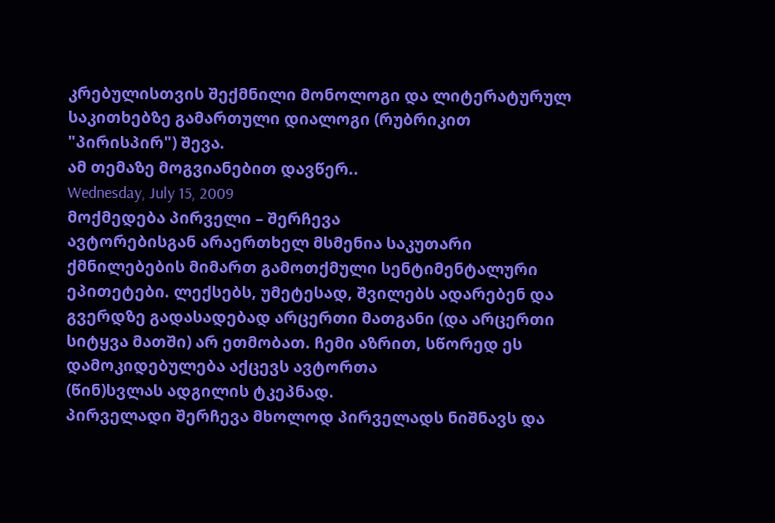კრებულისთვის შექმნილი მონოლოგი და ლიტერატურულ საკითხებზე გამართული დიალოგი (რუბრიკით "პირისპირ") შევა.
ამ თემაზე მოგვიანებით დავწერ..
Wednesday, July 15, 2009
მოქმედება პირველი – შერჩევა
ავტორებისგან არაერთხელ მსმენია საკუთარი ქმნილებების მიმართ გამოთქმული სენტიმენტალური ეპითეტები. ლექსებს, უმეტესად, შვილებს ადარებენ და გვერდზე გადასადებად არცერთი მათგანი (და არცერთი სიტყვა მათში) არ ეთმობათ. ჩემი აზრით, სწორედ ეს დამოკიდებულება აქცევს ავტორთა
(წინ)სვლას ადგილის ტკეპნად.
პირველადი შერჩევა მხოლოდ პირველადს ნიშნავს და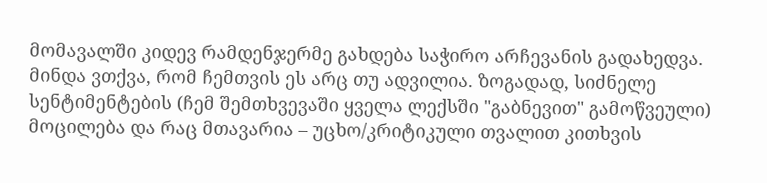მომავალში კიდევ რამდენჯერმე გახდება საჭირო არჩევანის გადახედვა. მინდა ვთქვა, რომ ჩემთვის ეს არც თუ ადვილია. ზოგადად, სიძნელე სენტიმენტების (ჩემ შემთხვევაში ყველა ლექსში "გაბნევით" გამოწვეული) მოცილება და რაც მთავარია – უცხო/კრიტიკული თვალით კითხვის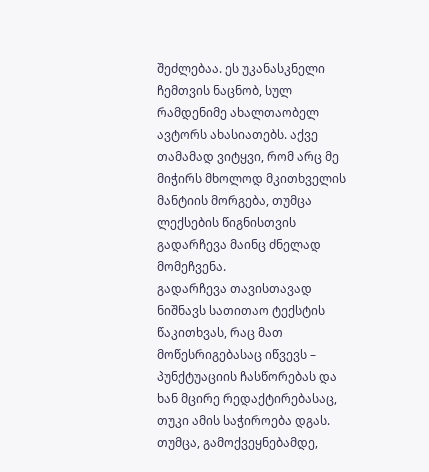შეძლებაა. ეს უკანასკნელი ჩემთვის ნაცნობ, სულ რამდენიმე ახალთაობელ ავტორს ახასიათებს. აქვე თამამად ვიტყვი, რომ არც მე მიჭირს მხოლოდ მკითხველის მანტიის მორგება, თუმცა ლექსების წიგნისთვის გადარჩევა მაინც ძნელად მომეჩვენა.
გადარჩევა თავისთავად ნიშნავს სათითაო ტექსტის წაკითხვას, რაც მათ მოწესრიგებასაც იწვევს – პუნქტუაციის ჩასწორებას და ხან მცირე რედაქტირებასაც, თუკი ამის საჭიროება დგას. თუმცა, გამოქვეყნებამდე,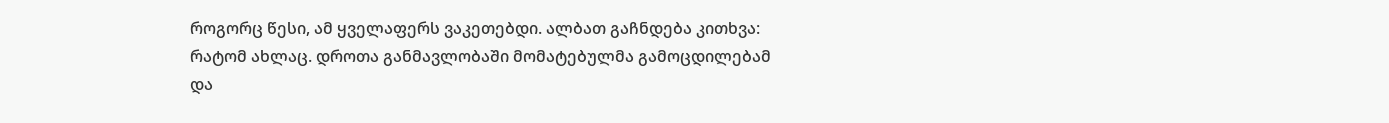როგორც წესი, ამ ყველაფერს ვაკეთებდი. ალბათ გაჩნდება კითხვა: რატომ ახლაც. დროთა განმავლობაში მომატებულმა გამოცდილებამ და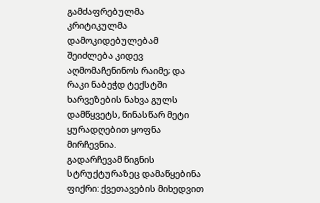გამძაფრებულმა კრიტიკულმა დამოკიდებულებამ შეიძლება კიდევ აღმომაჩენინოს რაიმე; და რაკი ნაბეჭდ ტექსტში ხარვეზების ნახვა გულს დამწყვეტს, წინასწარ მეტი ყურადღებით ყოფნა მირჩევნია.
გადარჩევამ წიგნის სტრუქტურაზეც დამაწყებინა ფიქრი: ქვეთავების მიხედვით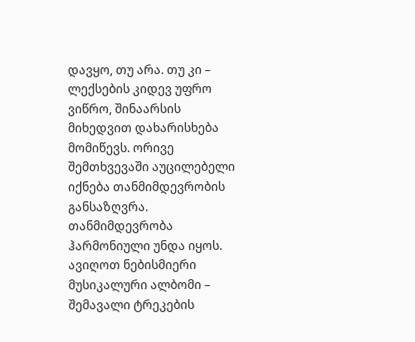დავყო, თუ არა. თუ კი – ლექსების კიდევ უფრო ვიწრო, შინაარსის მიხედვით დახარისხება მომიწევს. ორივე შემთხვევაში აუცილებელი იქნება თანმიმდევრობის განსაზღვრა. თანმიმდევრობა ჰარმონიული უნდა იყოს. ავიღოთ ნებისმიერი მუსიკალური ალბომი – შემავალი ტრეკების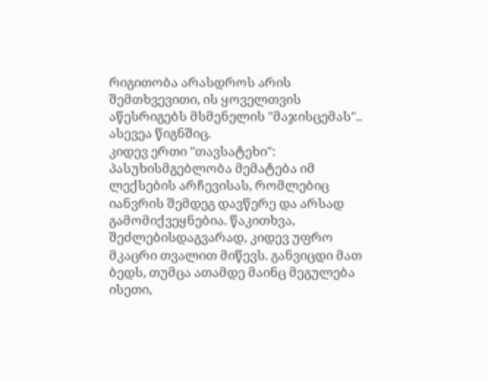რიგითობა არასდროს არის შემთხვევითი, ის ყოველთვის აწესრიგებს მსმენელის "მაჯისცემას".. ასევეა წიგნშიც.
კიდევ ერთი "თავსატეხი": პასუხისმგებლობა მემატება იმ ლექსების არჩევისას, რომლებიც იანვრის შემდეგ დავწერე და არსად გამომიქვეყნებია. წაკითხვა, შეძლებისდაგვარად, კიდევ უფრო მკაცრი თვალით მიწევს. განვიცდი მათ ბედს, თუმცა ათამდე მაინც მეგულება ისეთი,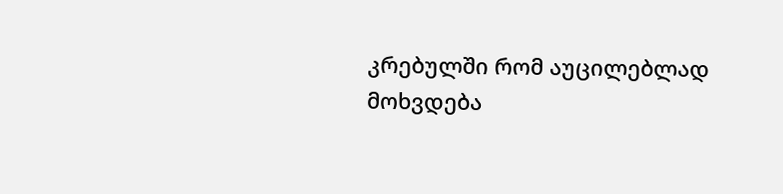კრებულში რომ აუცილებლად მოხვდება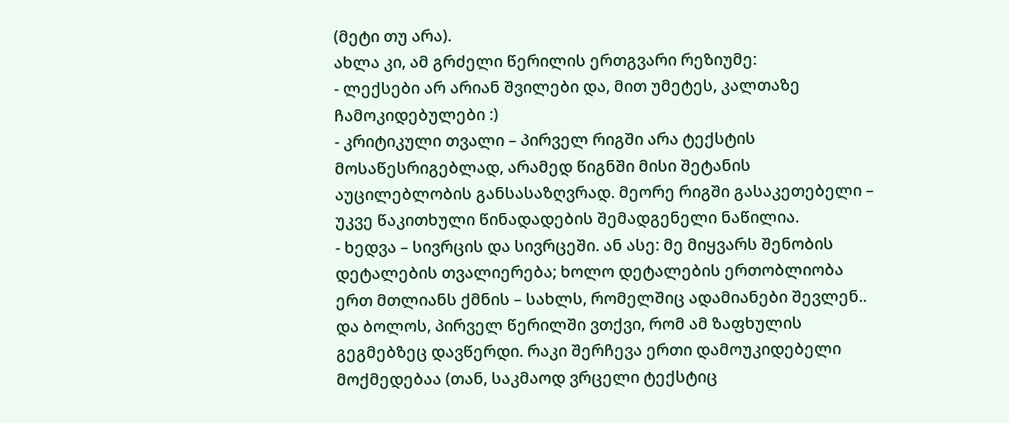(მეტი თუ არა).
ახლა კი, ამ გრძელი წერილის ერთგვარი რეზიუმე:
- ლექსები არ არიან შვილები და, მით უმეტეს, კალთაზე ჩამოკიდებულები :)
- კრიტიკული თვალი – პირველ რიგში არა ტექსტის მოსაწესრიგებლად, არამედ წიგნში მისი შეტანის აუცილებლობის განსასაზღვრად. მეორე რიგში გასაკეთებელი – უკვე წაკითხული წინადადების შემადგენელი ნაწილია.
- ხედვა – სივრცის და სივრცეში. ან ასე: მე მიყვარს შენობის დეტალების თვალიერება; ხოლო დეტალების ერთობლიობა ერთ მთლიანს ქმნის – სახლს, რომელშიც ადამიანები შევლენ..
და ბოლოს, პირველ წერილში ვთქვი, რომ ამ ზაფხულის გეგმებზეც დავწერდი. რაკი შერჩევა ერთი დამოუკიდებელი მოქმედებაა (თან, საკმაოდ ვრცელი ტექსტიც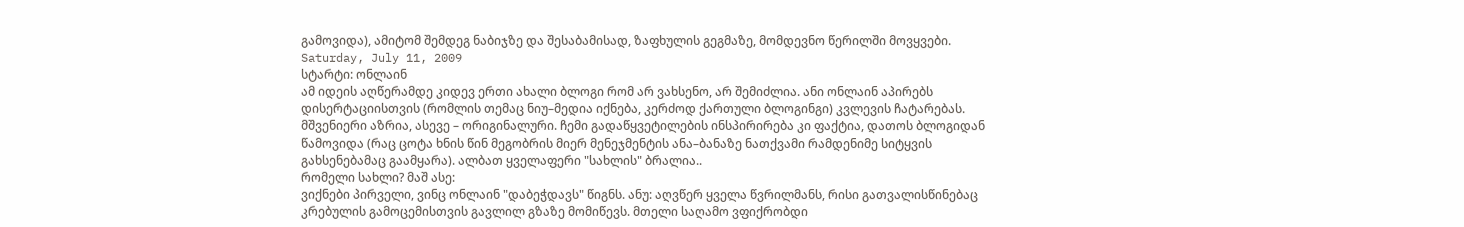გამოვიდა), ამიტომ შემდეგ ნაბიჯზე და შესაბამისად, ზაფხულის გეგმაზე, მომდევნო წერილში მოვყვები.
Saturday, July 11, 2009
სტარტი: ონლაინ
ამ იდეის აღწერამდე კიდევ ერთი ახალი ბლოგი რომ არ ვახსენო, არ შემიძლია. ანი ონლაინ აპირებს დისერტაციისთვის (რომლის თემაც ნიუ–მედია იქნება, კერძოდ ქართული ბლოგინგი) კვლევის ჩატარებას. მშვენიერი აზრია, ასევე – ორიგინალური. ჩემი გადაწყვეტილების ინსპირირება კი ფაქტია, დათოს ბლოგიდან წამოვიდა (რაც ცოტა ხნის წინ მეგობრის მიერ მენეჯმენტის ანა–ბანაზე ნათქვამი რამდენიმე სიტყვის გახსენებამაც გაამყარა). ალბათ ყველაფერი "სახლის" ბრალია..
რომელი სახლი? მაშ ასე:
ვიქნები პირველი, ვინც ონლაინ "დაბეჭდავს" წიგნს. ანუ: აღვწერ ყველა წვრილმანს, რისი გათვალისწინებაც კრებულის გამოცემისთვის გავლილ გზაზე მომიწევს. მთელი საღამო ვფიქრობდი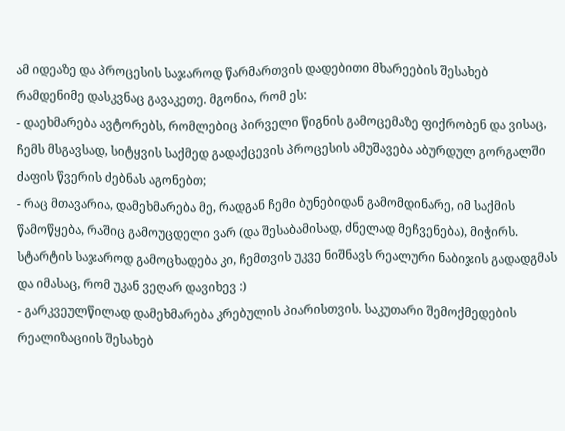ამ იდეაზე და პროცესის საჯაროდ წარმართვის დადებითი მხარეების შესახებ რამდენიმე დასკვნაც გავაკეთე. მგონია, რომ ეს:
- დაეხმარება ავტორებს, რომლებიც პირველი წიგნის გამოცემაზე ფიქრობენ და ვისაც, ჩემს მსგავსად, სიტყვის საქმედ გადაქცევის პროცესის ამუშავება აბურდულ გორგალში ძაფის წვერის ძებნას აგონებთ;
- რაც მთავარია, დამეხმარება მე, რადგან ჩემი ბუნებიდან გამომდინარე, იმ საქმის წამოწყება, რაშიც გამოუცდელი ვარ (და შესაბამისად, ძნელად მეჩვენება), მიჭირს. სტარტის საჯაროდ გამოცხადება კი, ჩემთვის უკვე ნიშნავს რეალური ნაბიჯის გადადგმას და იმასაც, რომ უკან ვეღარ დავიხევ :)
- გარკვეულწილად დამეხმარება კრებულის პიარისთვის. საკუთარი შემოქმედების რეალიზაციის შესახებ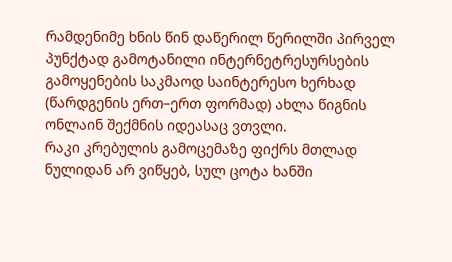რამდენიმე ხნის წინ დაწერილ წერილში პირველ პუნქტად გამოტანილი ინტერნეტრესურსების გამოყენების საკმაოდ საინტერესო ხერხად (წარდგენის ერთ–ერთ ფორმად) ახლა წიგნის ონლაინ შექმნის იდეასაც ვთვლი.
რაკი კრებულის გამოცემაზე ფიქრს მთლად ნულიდან არ ვიწყებ, სულ ცოტა ხანში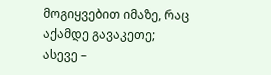მოგიყვებით იმაზე, რაც აქამდე გავაკეთე; ასევე –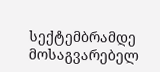სექტემბრამდე მოსაგვარებელ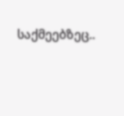საქმეებზეც..